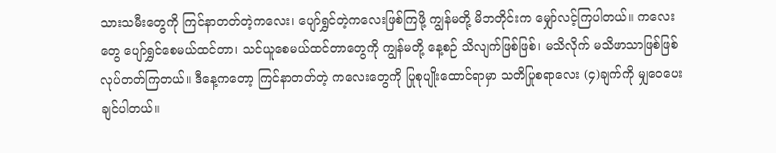သားသမီးတွေကို ကြင်နာတတ်တဲ့ကလေး၊ ပျော်ရွှင်တဲ့ကလေးဖြစ်ကြဖို့ ကျွန်မတို့ မိဘတိုင်းက မျှော်လင့်ကြပါတယ်။ ကလေးတွေ ပျော်ရွှင်စေမယ်ထင်တာ၊ သင်ယူစေမယ်ထင်တာတွေကို ကျွန်မတို့ နေ့စဉ် သိလျက်ဖြစ်ဖြစ်၊ မသိလိုက် မသိဖာသာဖြစ်ဖြစ် လုပ်တတ်ကြတယ်။ ဒီနေ့ကတော့ ကြင်နာတတ်တဲ့ ကလေးတွေကို ပြုစုပျိုးထောင်ရာမှာ သတိပြုစရာလေး (၄)ချက်ကို မျှဝေပေးချင်ပါတယ်။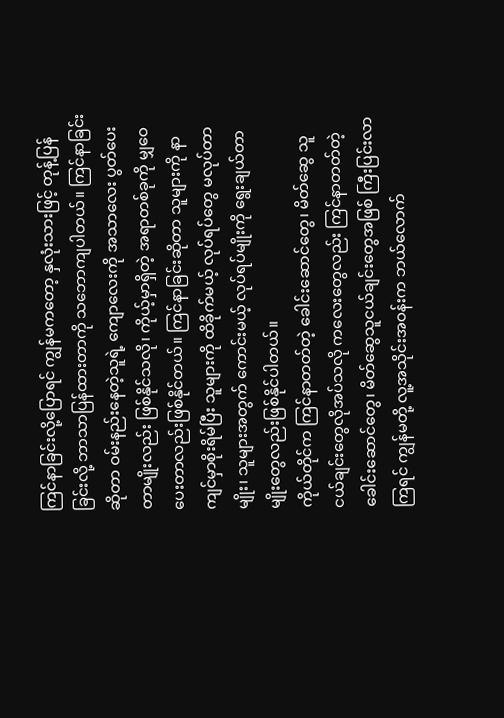ကြင်နာခြင်းလို့ပြောရင် ကျွန်မကတော့ နှလုံးသားဖြင့် တုန့်ပြန်ခြင်းလို့ ဘာသာပြန်ထားတာကို သဘောကျပါတယ်။ ကြင်နာခြင်းဆိုတာ ဝမ်းနည်းနေတဲ့သူရဲ့ ကျောလေးကို အသာလေး ပွတ်ပေးတာမျိုးလည်း ဖြစ်နိုင်သလို၊ ကိုယ့်မှာရှိတဲ့ အရာတစ်ခုကို မျှဝေပေးတာလည်းဖြစ်နိုင်တယ်။ ကြင်နာခြင်းဆိုတာ သူများကို နာကျင်မှာစိုးရိမ်ပြီး သူများကို ထိခိုက်မယ့် လုပ်ရပ်တွေ မလုပ်တာမျိုး၊ သူများအတွက် ကောင်းမယ့် လုပ်ရပ်မျိုးကို ရွေးချယ်တာမျိုးတွေလည်းဖြစ်နိုင်ပါတယ်။
ကိုယ်တိုင်က ကြင်နာတတ်တဲ့ ခေါင်းဆောင်တွေ၊ မိတ်ဆွေ သူငယ်ချင်းတွေလိုအပ်သလို ကလေးတွေလည်း ကြင်နာတတ်တဲ့ ခေါင်းဆောင်တွေ၊ မိတ်ဆွေသူငယ်ချင်းတွေအဖြစ် ကြီးပြင်းလာကြရင် ကျွန်မတို့ လူ့အသိုင်းအဝန်းက ဘယ်လောက်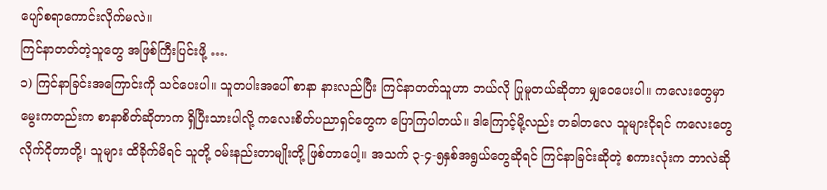ပျော်စရာကောင်းလိုက်မလဲ။
ကြင်နာတတ်တဲ့သူတွေ အဖြစ်ကြီးပြင်းဖို့ ….
၁) ကြင်နာခြင်းအကြောင်းကို သင်ပေးပါ။ သူတပါးအပေါ် စာနာ နားလည်ပြီး ကြင်နာတတ်သူဟာ ဘယ်လို ပြုမူတယ်ဆိုတာ မျှဝေပေးပါ။ ကလေးတွေမှာ မွေးကတည်းက စာနာစိတ်ဆိုတာက ရှိပြီးသားပါလို့ ကလေးစိတ်ပညာရှင်တွေက ပြောကြပါတယ်။ ဒါကြောင့်မို့လည်း တခါတလေ သူများငိုရင် ကလေးတွေ လိုက်ငိုတာတို့၊ သူများ ထိခိုက်မိရင် သူတို့ ဝမ်းနည်းတာမျိုးတို့ ဖြစ်တာပေါ့။ အသက် ၃-၄-၅နှစ်အရွယ်တွေဆိုရင် ကြင်နာခြင်းဆိုတဲ့ စကားလုံးက ဘာလဲဆို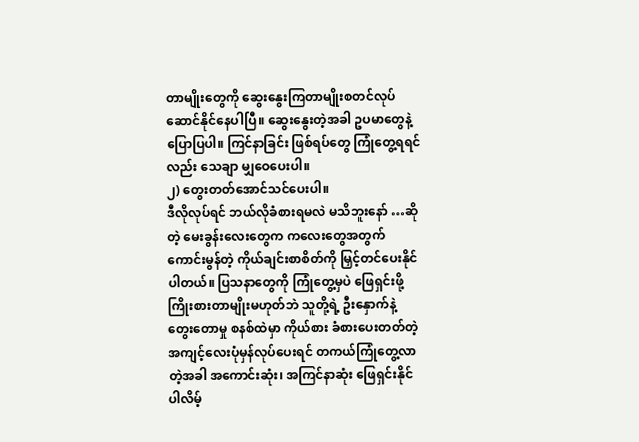တာမျိုးတွေကို ဆွေးနွေးကြတာမျိုးစတင်လုပ်ဆောင်နိုင်နေပါပြီ။ ဆွေးနွေးတဲ့အခါ ဥပမာတွေနဲ့ပြောပြပါ။ ကြင်နာခြင်း ဖြစ်ရပ်တွေ ကြုံတွေ့ရရင်လည်း သေချာ မျှဝေပေးပါ။
၂) တွေးတတ်အောင်သင်ပေးပါ။
ဒီလိုလုပ်ရင် ဘယ်လိုခံစားရမလဲ မသိဘူးနော် …ဆိုတဲ့ မေးခွန်းလေးတွေက ကလေးတွေအတွက် ကောင်းမွန်တဲ့ ကိုယ်ချင်းစာစိတ်ကို မြှင့်တင်ပေးနိုင်ပါတယ်။ ပြသနာတွေကို ကြုံတွေ့မှပဲ ဖြေရှင်းဖို့ ကြိုးစားတာမျိုးမဟုတ်ဘဲ သူတို့ရဲ့ ဦးနှောက်နဲ့ တွေးတောမှု စနစ်ထဲမှာ ကိုယ်စား ခံစားပေးတတ်တဲ့ အကျင့်လေးပုံမှန်လုပ်ပေးရင် တကယ်ကြုံတွေ့လာတဲ့အခါ အကောင်းဆုံး၊ အကြင်နာဆုံး ဖြေရှင်းနိုင်ပါလိမ့်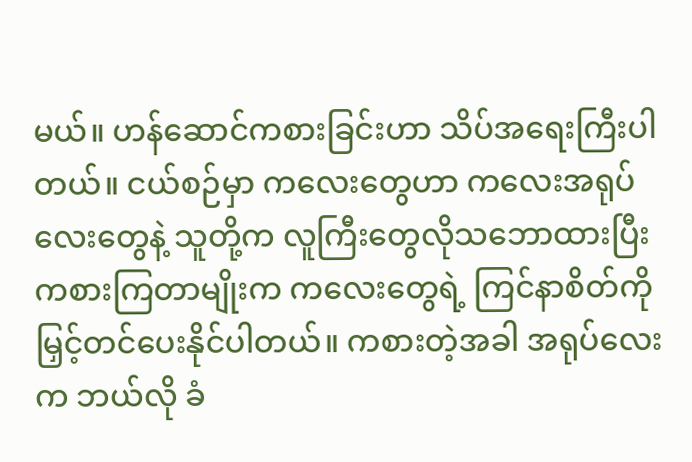မယ်။ ဟန်ဆောင်ကစားခြင်းဟာ သိပ်အရေးကြီးပါတယ်။ ငယ်စဉ်မှာ ကလေးတွေဟာ ကလေးအရုပ်လေးတွေနဲ့ သူတို့က လူကြီးတွေလိုသဘောထားပြီး ကစားကြတာမျိုးက ကလေးတွေရဲ့ ကြင်နာစိတ်ကို မြှင့်တင်ပေးနိုင်ပါတယ်။ ကစားတဲ့အခါ အရုပ်လေးက ဘယ်လို ခံ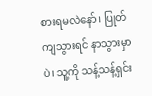စားရမလဲနော်၊ ပြုတ်ကျသွားရင် နာသွားမှာပဲ၊ သူ့ကို သန့်သန့်ရှင်း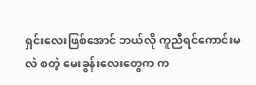ရှင်းလေးဖြစ်အောင် ဘယ်လို ကူညီရင်ကောင်းမလဲ စတဲ့ မေးခွန်းလေးတွေက က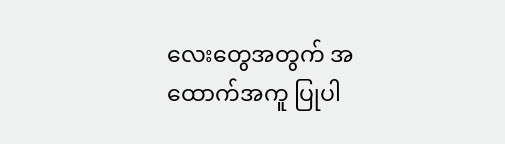လေးတွေအတွက် အထောက်အကူ ပြုပါ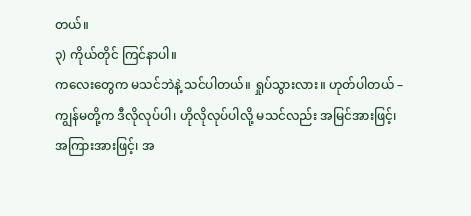တယ်။
၃) ကိုယ်တိုင် ကြင်နာပါ။
ကလေးတွေက မသင်ဘဲနဲ့ သင်ပါတယ်။ ရှုပ်သွားလား။ ဟုတ်ပါတယ် – ကျွန်မတို့က ဒီလိုလုပ်ပါ၊ ဟိုလိုလုပ်ပါလို့ မသင်လည်း အမြင်အားဖြင့်၊ အကြားအားဖြင့်၊ အ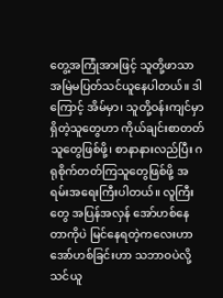တွေ့အကြုံအားဖြင့် သူတို့ဖာသာ အမြဲမပြတ်သင်ယူနေပါတယ်။ ဒါကြောင့် အိမ်မှာ၊ သူတို့ဝန်းကျင်မှာ ရှိတဲ့သူတွေဟာ ကိုယ်ချင်းစာတတ်သူတွေဖြစ်ဖို့၊ စာနာနားလည်ပြီး ဂရုစိုက်တတ်ကြသူတွေဖြစ်ဖို့ အရမ်းအရေးကြီးပါတယ်။ လူကြီးတွေ အပြန်အလှန် အော်ဟစ်နေတာကိုပဲ မြင်နေရတဲ့ကလေးဟာ အော်ဟစ်ခြင်းဟာ သဘာဝပဲလို့ သင်ယူ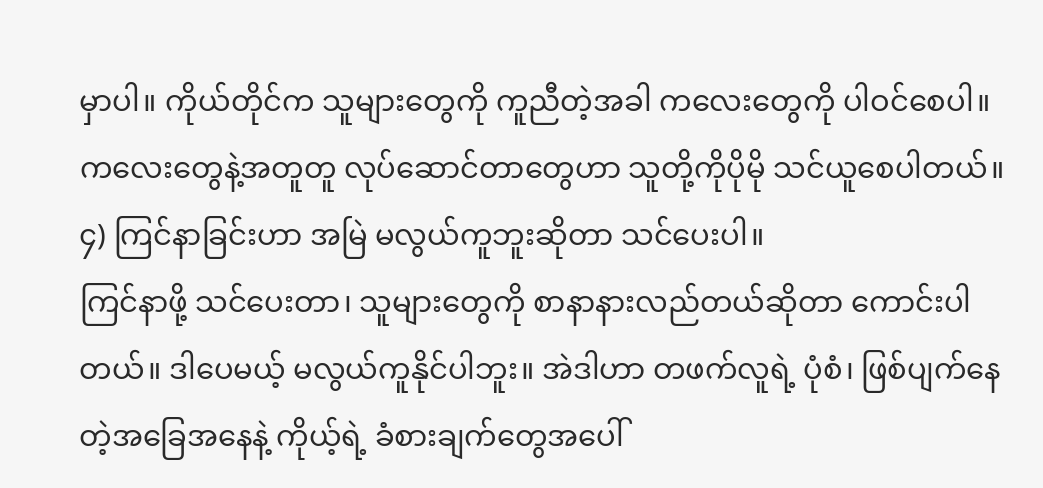မှာပါ။ ကိုယ်တိုင်က သူများတွေကို ကူညီတဲ့အခါ ကလေးတွေကို ပါဝင်စေပါ။ ကလေးတွေနဲ့အတူတူ လုပ်ဆောင်တာတွေဟာ သူတို့ကိုပိုမို သင်ယူစေပါတယ်။
၄) ကြင်နာခြင်းဟာ အမြဲ မလွယ်ကူဘူးဆိုတာ သင်ပေးပါ။
ကြင်နာဖို့ သင်ပေးတာ၊ သူများတွေကို စာနာနားလည်တယ်ဆိုတာ ကောင်းပါတယ်။ ဒါပေမယ့် မလွယ်ကူနိုင်ပါဘူး။ အဲဒါဟာ တဖက်လူရဲ့ ပုံစံ၊ ဖြစ်ပျက်နေတဲ့အခြေအနေနဲ့ ကိုယ့်ရဲ့ ခံစားချက်တွေအပေါ်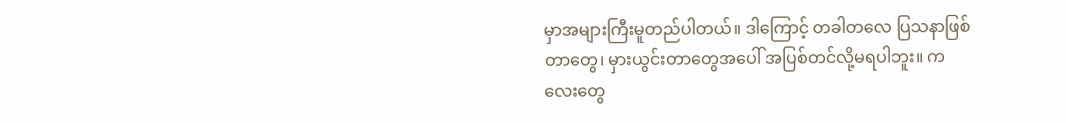မှာအများကြီးမူတည်ပါတယ်။ ဒါကြောင့် တခါတလေ ပြသနာဖြစ်တာတွေ၊ မှားယွင်းတာတွေအပေါ် အပြစ်တင်လို့မရပါဘူး။ ကလေးတွေ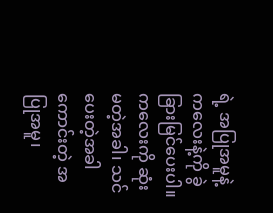ရဲ့ အပြုအမူနဲ့ ကလေးနဲ့ကို ခွဲခြားမြင်ပေးပါ။ ကလေးကို ဆုံးမတဲ့အခါ၊ သင်ပေးတဲ့အခါ ကောင်းတဲ့ အပြုအမူ၊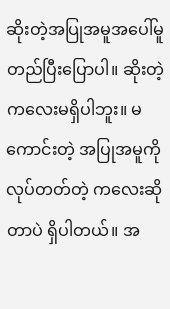ဆိုးတဲ့အပြုအမူအပေါ်မူတည်ပြီးပြောပါ။ ဆိုးတဲ့ ကလေးမရှိပါဘူး။ မကောင်းတဲ့ အပြုအမူကို လုပ်တတ်တဲ့ ကလေးဆိုတာပဲ ရှိပါတယ်။ အ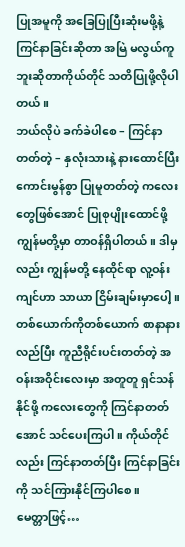ပြုအမူကို အခြေပြုပြီးဆုံးမဖို့နဲ့ ကြင်နာခြင်းဆိုတာ အမြဲ မလွယ်ကူဘူးဆိုတာကိုယ်တိုင် သတိပြုဖို့လိုပါတယ်။
ဘယ်လိုပဲ ခက်ခဲပါစေ – ကြင်နာတတ်တဲ့ – နှလုံးသားနဲ့ နားထောင်ပြီး ကောင်းမွန်စွာ ပြုမူတတ်တဲ့ ကလေးတွေဖြစ်အောင် ပြုစုပျိုးထောင်ဖို့ ကျွန်မတို့မှာ တာဝန်ရှိပါတယ်။ ဒါမှလည်း ကျွန်မတို့ နေထိုင်ရာ လူ့ဝန်းကျင်ဟာ သာယာ ငြိမ်းချမ်းမှာပေါ့။ တစ်ယောက်ကိုတစ်ယောက် စာနာနားလည်ပြီး ကူညီရိုင်းပင်းတတ်တဲ့ အဝန်းအဝိုင်းလေးမှာ အတူတူ ရှင်သန်နိုင်ဖို့ ကလေးတွေကို ကြင်နာတတ်အောင် သင်ပေးကြပါ။ ကိုယ်တိုင်လည်း ကြင်နာတတ်ပြီး ကြင်နာခြင်းကို သင်ကြားနိုင်ကြပါစေ။
မေတ္တာဖြင့်…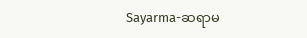Sayarma-ဆရာမ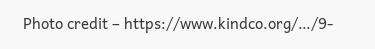Photo credit – https://www.kindco.org/…/9-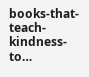books-that-teach-kindness-to…